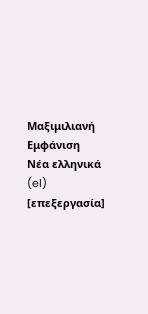Μαξιμιλιανή
Εμφάνιση
Νέα ελληνικά (el)
[επεξεργασία]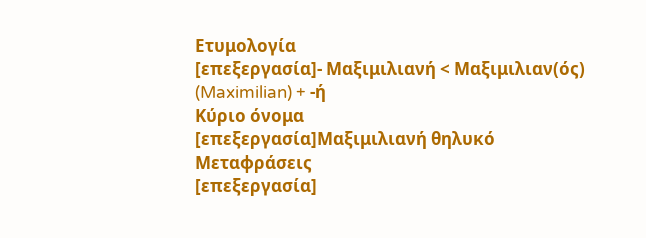Ετυμολογία
[επεξεργασία]- Μαξιμιλιανή < Μαξιμιλιαν(ός) (Maximilian) + -ή
Κύριο όνομα
[επεξεργασία]Μαξιμιλιανή θηλυκό
Μεταφράσεις
[επεξεργασία]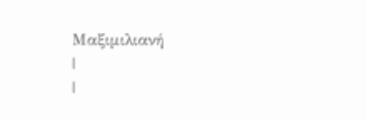Μαξιμιλιανή
|
|